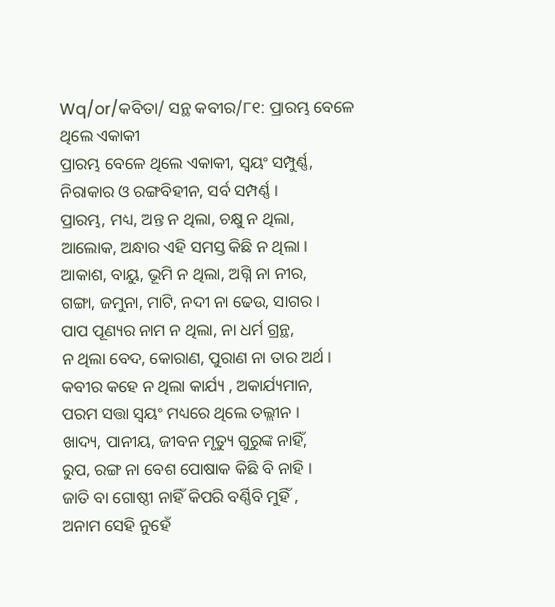Wq/or/କବିତା/ ସନ୍ଥ କବୀର/୮୧: ପ୍ରାରମ୍ଭ ବେଳେ ଥିଲେ ଏକାକୀ
ପ୍ରାରମ୍ଭ ବେଳେ ଥିଲେ ଏକାକୀ, ସ୍ଵୟଂ ସମ୍ପୁର୍ଣ୍ଣ,
ନିରାକାର ଓ ରଙ୍ଗବିହୀନ, ସର୍ବ ସମ୍ପର୍ଣ୍ଣ ।
ପ୍ରାରମ୍ଭ, ମଧ୍ୟ, ଅନ୍ତ ନ ଥିଲା, ଚକ୍ଷୁ ନ ଥିଲା,
ଆଲୋକ, ଅନ୍ଧାର ଏହି ସମସ୍ତ କିଛି ନ ଥିଲା ।
ଆକାଶ, ବାୟୁ, ଭୂମି ନ ଥିଲା, ଅଗ୍ନି ନା ନୀର,
ଗଙ୍ଗା, ଜମୁନା, ମାଟି, ନଦୀ ନା ଢେଉ, ସାଗର ।
ପାପ ପୂଣ୍ୟର ନାମ ନ ଥିଲା, ନା ଧର୍ମ ଗ୍ରନ୍ଥ,
ନ ଥିଲା ବେଦ, କୋରାଣ, ପୁରାଣ ନା ତାର ଅର୍ଥ ।
କବୀର କହେ ନ ଥିଲା କାର୍ଯ୍ୟ , ଅକାର୍ଯ୍ୟମାନ,
ପରମ ସତ୍ତା ସ୍ଵୟଂ ମଧ୍ୟରେ ଥିଲେ ତଲ୍ଲୀନ ।
ଖାଦ୍ୟ, ପାନୀୟ, ଜୀବନ ମୃତ୍ୟୁ ଗୁରୁଙ୍କ ନାହିଁ,
ରୁପ, ରଙ୍ଗ ନା ବେଶ ପୋଷାକ କିଛି ବି ନାହି ।
ଜାତି ବା ଗୋଷ୍ଠୀ ନାହିଁ କିପରି ବର୍ଣ୍ଣିବି ମୁହିଁ ,
ଅନାମ ସେହି ନୁହେଁ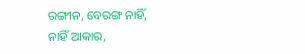ରଙ୍ଗୀନ, ବେରଙ୍ଗ ନାହିଁ,
ନାହିଁ ଆକାର,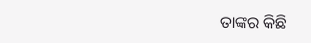ତାଙ୍କର କିଛି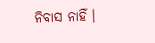ନିବାସ ନାହିଁ ।